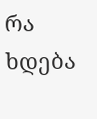რა ხდება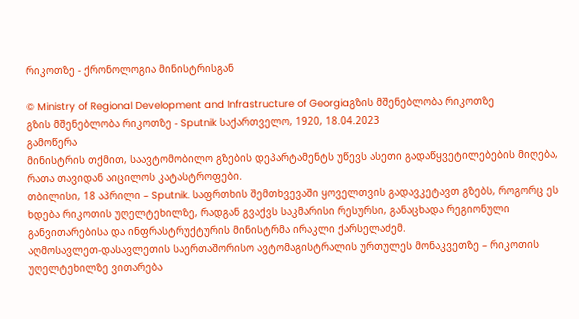რიკოთზე - ქრონოლოგია მინისტრისგან

© Ministry of Regional Development and Infrastructure of Georgiaგზის მშენებლობა რიკოთზე
გზის მშენებლობა რიკოთზე - Sputnik საქართველო, 1920, 18.04.2023
გამოწერა
მინისტრის თქმით, საავტომობილო გზების დეპარტამენტს უწევს ასეთი გადაწყვეტილებების მიღება, რათა თავიდან აიცილოს კატასტროფები.
თბილისი, 18 აპრილი – Sputnik. საფრთხის შემთხვევაში ყოველთვის გადავკეტავთ გზებს, როგორც ეს ხდება რიკოთის უღელტეხილზე, რადგან გვაქვს საკმარისი რესურსი, განაცხადა რეგიონული განვითარებისა და ინფრასტრუქტურის მინისტრმა ირაკლი ქარსელაძემ.
აღმოსავლეთ-დასავლეთის საერთაშორისო ავტომაგისტრალის ურთულეს მონაკვეთზე – რიკოთის უღელტეხილზე ვითარება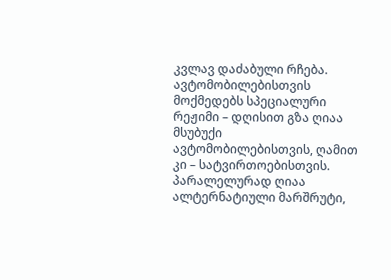კვლავ დაძაბული რჩება. ავტომობილებისთვის მოქმედებს სპეციალური რეჟიმი – დღისით გზა ღიაა მსუბუქი ავტომობილებისთვის, ღამით კი – სატვირთოებისთვის. პარალელურად ღიაა ალტერნატიული მარშრუტი,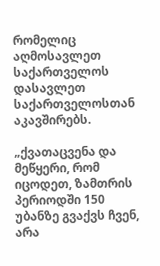რომელიც აღმოსავლეთ საქართველოს დასავლეთ საქართველოსთან აკავშირებს.

„ქვათაცვენა და მეწყერი, რომ იცოდეთ, ზამთრის პერიოდში 150 უბანზე გვაქვს ჩვენ, არა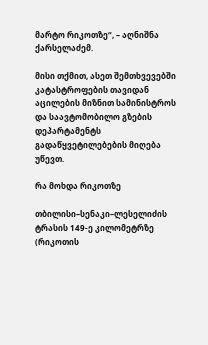მარტო რიკოთზე“, – აღნიშნა ქარსელაძემ.

მისი თქმით, ასეთ შემთხვევებში კატასტროფების თავიდან აცილების მიზნით სამინისტროს და საავტომობილო გზების დეპარტამენტს გადაწყვეტილებების მიღება უწევთ.

რა მოხდა რიკოთზე

თბილისი–სენაკი–ლესელიძის ტრასის 149-ე კილომეტრზე (რიკოთის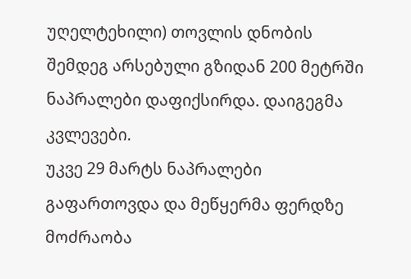უღელტეხილი) თოვლის დნობის შემდეგ არსებული გზიდან 200 მეტრში ნაპრალები დაფიქსირდა. დაიგეგმა კვლევები.
უკვე 29 მარტს ნაპრალები გაფართოვდა და მეწყერმა ფერდზე მოძრაობა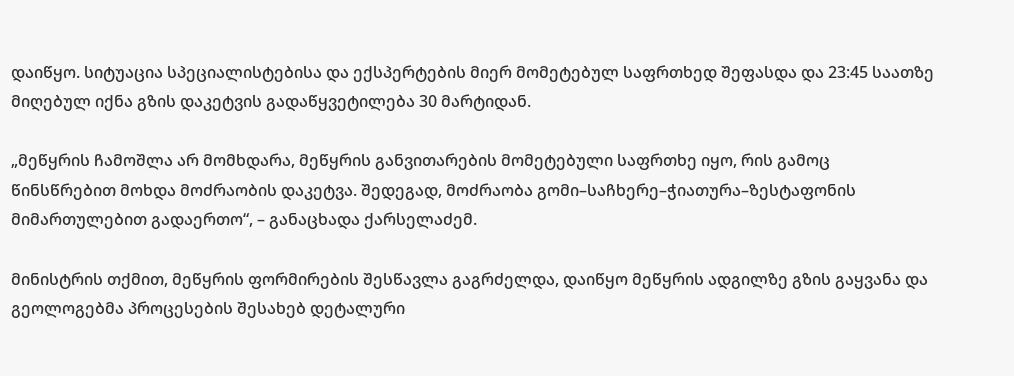დაიწყო. სიტუაცია სპეციალისტებისა და ექსპერტების მიერ მომეტებულ საფრთხედ შეფასდა და 23:45 საათზე მიღებულ იქნა გზის დაკეტვის გადაწყვეტილება 30 მარტიდან.

„მეწყრის ჩამოშლა არ მომხდარა, მეწყრის განვითარების მომეტებული საფრთხე იყო, რის გამოც წინსწრებით მოხდა მოძრაობის დაკეტვა. შედეგად, მოძრაობა გომი–საჩხერე–ჭიათურა–ზესტაფონის მიმართულებით გადაერთო“, – განაცხადა ქარსელაძემ.

მინისტრის თქმით, მეწყრის ფორმირების შესწავლა გაგრძელდა, დაიწყო მეწყრის ადგილზე გზის გაყვანა და გეოლოგებმა პროცესების შესახებ დეტალური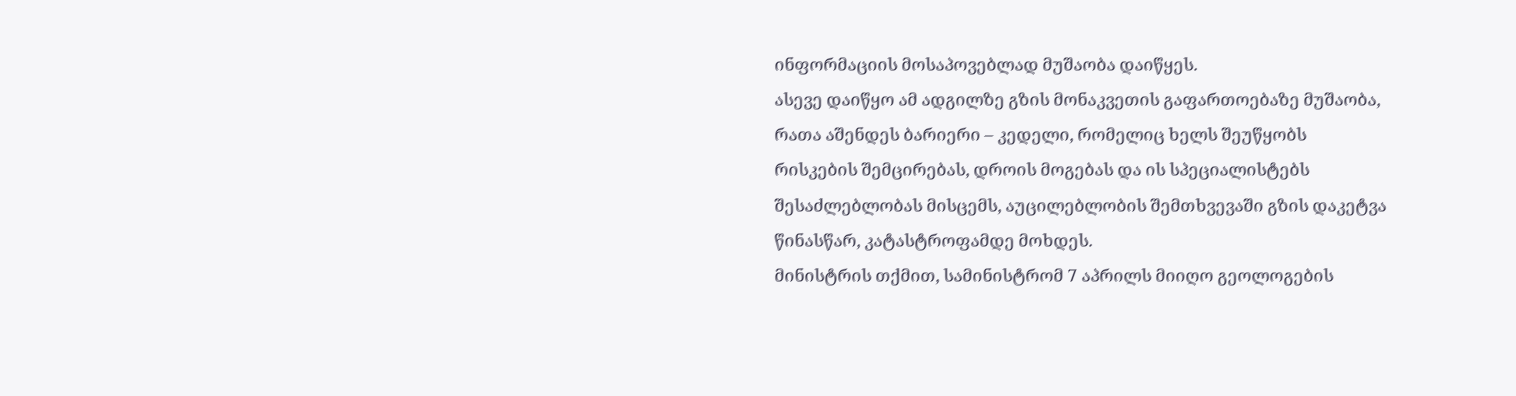ინფორმაციის მოსაპოვებლად მუშაობა დაიწყეს.
ასევე დაიწყო ამ ადგილზე გზის მონაკვეთის გაფართოებაზე მუშაობა, რათა აშენდეს ბარიერი – კედელი, რომელიც ხელს შეუწყობს რისკების შემცირებას, დროის მოგებას და ის სპეციალისტებს შესაძლებლობას მისცემს, აუცილებლობის შემთხვევაში გზის დაკეტვა წინასწარ, კატასტროფამდე მოხდეს.
მინისტრის თქმით, სამინისტრომ 7 აპრილს მიიღო გეოლოგების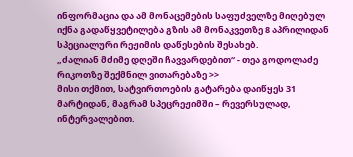ინფორმაცია და ამ მონაცემების საფუძველზე მიღებულ იქნა გადაწყვეტილება გზის ამ მონაკვეთზე 8 აპრილიდან სპეციალური რეჟიმის დაწესების შესახებ.
„ძალიან მძიმე დღეში ჩავვარდებით“ - თეა გოდოლაძე რიკოთზე შექმნილ ვითარებაზე >>
მისი თქმით, სატვირთოების გატარება დაიწყეს 31 მარტიდან, მაგრამ სპეცრეჟიმში – რევერსულად, ინტერვალებით.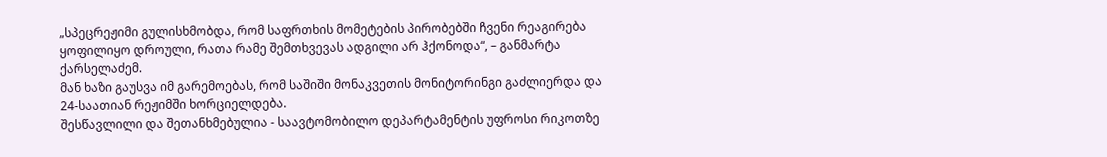„სპეცრეჟიმი გულისხმობდა, რომ საფრთხის მომეტების პირობებში ჩვენი რეაგირება ყოფილიყო დროული, რათა რამე შემთხვევას ადგილი არ ჰქონოდა“, – განმარტა ქარსელაძემ.
მან ხაზი გაუსვა იმ გარემოებას, რომ საშიში მონაკვეთის მონიტორინგი გაძლიერდა და 24-საათიან რეჟიმში ხორციელდება.
შესწავლილი და შეთანხმებულია - საავტომობილო დეპარტამენტის უფროსი რიკოთზე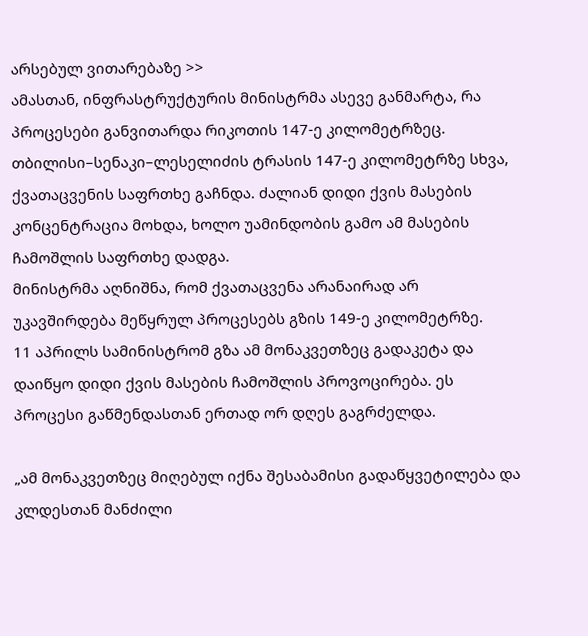არსებულ ვითარებაზე >>
ამასთან, ინფრასტრუქტურის მინისტრმა ასევე განმარტა, რა პროცესები განვითარდა რიკოთის 147-ე კილომეტრზეც.
თბილისი–სენაკი–ლესელიძის ტრასის 147-ე კილომეტრზე სხვა, ქვათაცვენის საფრთხე გაჩნდა. ძალიან დიდი ქვის მასების კონცენტრაცია მოხდა, ხოლო უამინდობის გამო ამ მასების ჩამოშლის საფრთხე დადგა.
მინისტრმა აღნიშნა, რომ ქვათაცვენა არანაირად არ უკავშირდება მეწყრულ პროცესებს გზის 149-ე კილომეტრზე.
11 აპრილს სამინისტრომ გზა ამ მონაკვეთზეც გადაკეტა და დაიწყო დიდი ქვის მასების ჩამოშლის პროვოცირება. ეს პროცესი გაწმენდასთან ერთად ორ დღეს გაგრძელდა.

„ამ მონაკვეთზეც მიღებულ იქნა შესაბამისი გადაწყვეტილება და კლდესთან მანძილი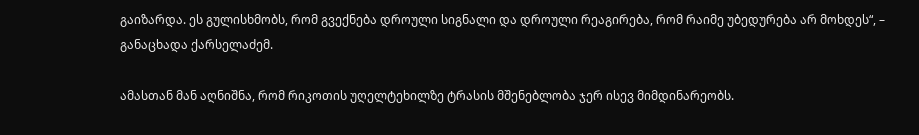გაიზარდა. ეს გულისხმობს, რომ გვექნება დროული სიგნალი და დროული რეაგირება, რომ რაიმე უბედურება არ მოხდეს“, – განაცხადა ქარსელაძემ.

ამასთან მან აღნიშნა, რომ რიკოთის უღელტეხილზე ტრასის მშენებლობა ჯერ ისევ მიმდინარეობს.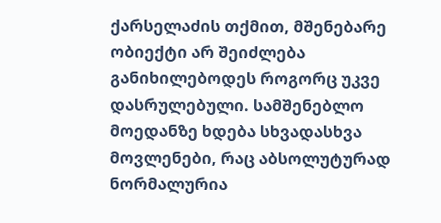ქარსელაძის თქმით, მშენებარე ობიექტი არ შეიძლება განიხილებოდეს როგორც უკვე დასრულებული. სამშენებლო მოედანზე ხდება სხვადასხვა მოვლენები, რაც აბსოლუტურად ნორმალურია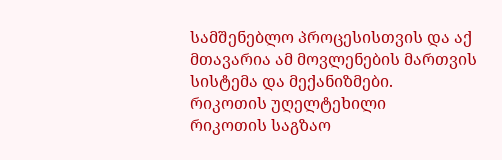სამშენებლო პროცესისთვის და აქ მთავარია ამ მოვლენების მართვის სისტემა და მექანიზმები.
რიკოთის უღელტეხილი
რიკოთის საგზაო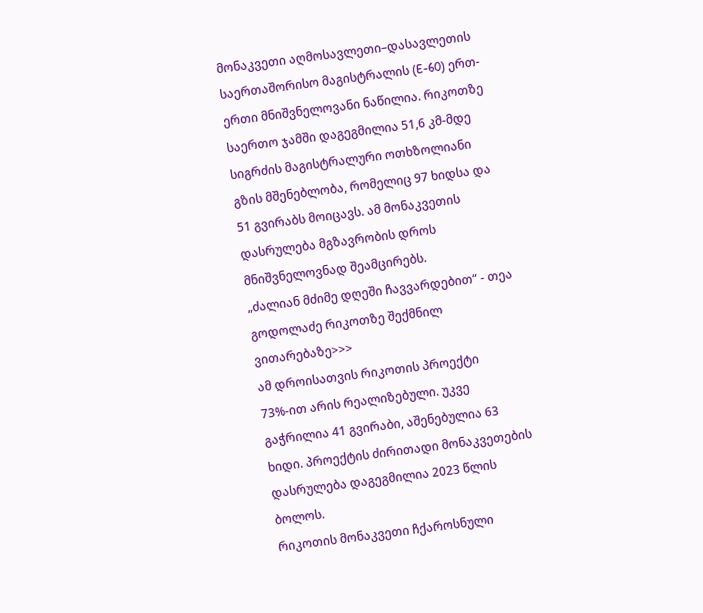მონაკვეთი აღმოსავლეთი–დასავლეთის საერთაშორისო მაგისტრალის (E-60) ერთ-ერთი მნიშვნელოვანი ნაწილია. რიკოთზე საერთო ჯამში დაგეგმილია 51,6 კმ-მდე სიგრძის მაგისტრალური ოთხზოლიანი გზის მშენებლობა, რომელიც 97 ხიდსა და 51 გვირაბს მოიცავს. ამ მონაკვეთის დასრულება მგზავრობის დროს მნიშვნელოვნად შეამცირებს.
„ძალიან მძიმე დღეში ჩავვარდებით“ - თეა გოდოლაძე რიკოთზე შექმნილ ვითარებაზე>>>
ამ დროისათვის რიკოთის პროექტი 73%-ით არის რეალიზებული. უკვე გაჭრილია 41 გვირაბი, აშენებულია 63 ხიდი. პროექტის ძირითადი მონაკვეთების დასრულება დაგეგმილია 2023 წლის ბოლოს.
რიკოთის მონაკვეთი ჩქაროსნული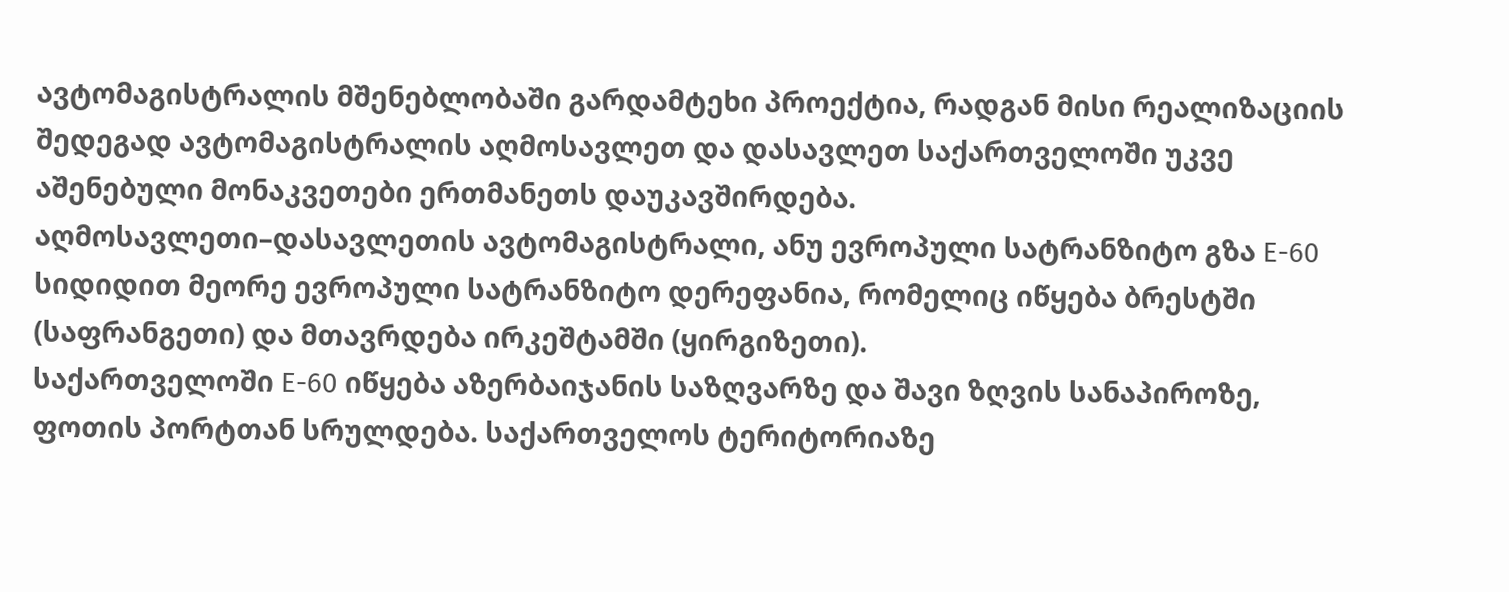ავტომაგისტრალის მშენებლობაში გარდამტეხი პროექტია, რადგან მისი რეალიზაციის შედეგად ავტომაგისტრალის აღმოსავლეთ და დასავლეთ საქართველოში უკვე აშენებული მონაკვეთები ერთმანეთს დაუკავშირდება.
აღმოსავლეთი–დასავლეთის ავტომაგისტრალი, ანუ ევროპული სატრანზიტო გზა Е-60 სიდიდით მეორე ევროპული სატრანზიტო დერეფანია, რომელიც იწყება ბრესტში (საფრანგეთი) და მთავრდება ირკეშტამში (ყირგიზეთი).
საქართველოში Е-60 იწყება აზერბაიჯანის საზღვარზე და შავი ზღვის სანაპიროზე, ფოთის პორტთან სრულდება. საქართველოს ტერიტორიაზე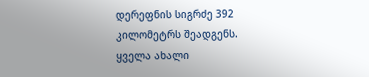დერეფნის სიგრძე 392 კილომეტრს შეადგენს.
ყველა ახალი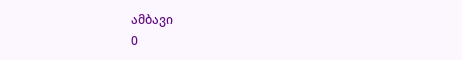ამბავი
0